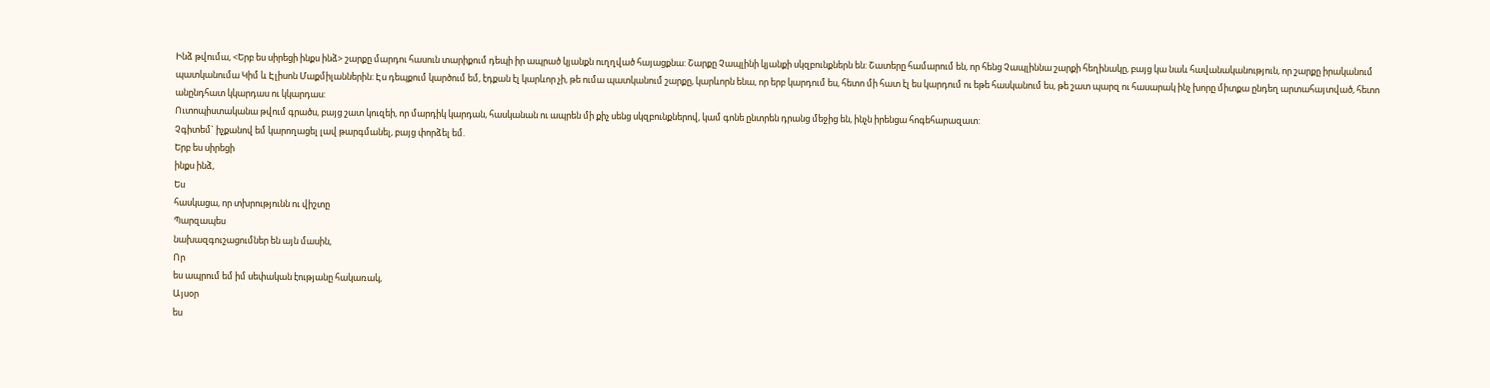Ինձ թվումա, <Երբ ես սիրեցի ինքս ինձ> շարքը մարդու հասուն տարիքում դեպի իր ապրած կյանքն ուղղված հայացքնա: Շարքը Չապլինի կյանքի սկզբունքներն են: Շատերը համարում են, որ հենց Չապլիննա շարքի հեղինակը, բայց կա նաև հավանականություն, որ շարքը իրականում պատկանումա Կիմ և Էլիսոն Մաքմիլաններին: Էս դեպքում կարծում եմ, էդքան էլ կարևոր չի, թե ումա պատկանում շարքը, կարևորն ենա, որ երբ կարդում ես, հետո մի հատ էլ ես կարդում ու եթե հասկանում ես, թե շատ պարզ ու հասարակ ինչ խորը միտքա ընդեղ արտահայտված, հետո անընդհատ կկարդաս ու կկարդաս:
Ուտոպիստականա թվում գրածս, բայց շատ կուզեի, որ մարդիկ կարդան, հասկանան ու ապրեն մի քիչ սենց սկզբունքներով, կամ գոնե ընտրեն դրանց մեջից են, ինչն իրենցա հոգեհարազատ:
Չգիտեմ` իչքանով եմ կարողացել լավ թարգմանել, բայց փորձել եմ.
Երբ ես սիրեցի
ինքս ինձ,
Ես
հասկացա, որ տխրությունն ու վիշտը
Պարզապես
նախազգուշացումներ են այն մասին,
Որ
ես ապրում եմ իմ սեփական էությանը հակառակ,
Այսօր
ես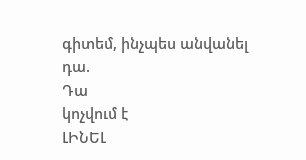գիտեմ, ինչպես անվանել դա.
Դա
կոչվում է
ԼԻՆԵԼ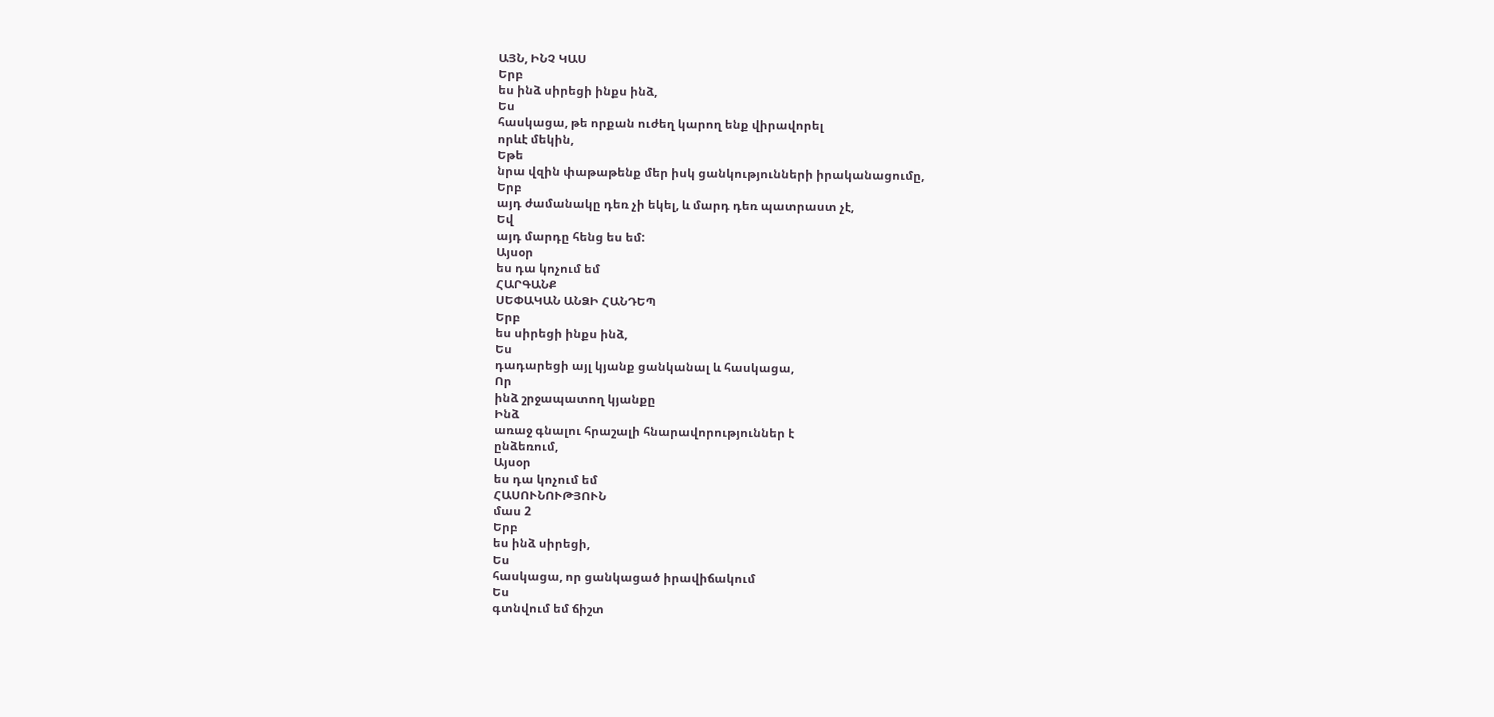ԱՅՆ, ԻՆՉ ԿԱՍ
Երբ
ես ինձ սիրեցի ինքս ինձ,
Ես
հասկացա, թե որքան ուժեղ կարող ենք վիրավորել
որևէ մեկին,
Եթե
նրա վզին փաթաթենք մեր իսկ ցանկությունների իրականացումը,
Երբ
այդ ժամանակը դեռ չի եկել, և մարդ դեռ պատրաստ չէ,
Եվ
այդ մարդը հենց ես եմ:
Այսօր
ես դա կոչում եմ
ՀԱՐԳԱՆՔ
ՍԵՓԱԿԱՆ ԱՆՁԻ ՀԱՆԴԵՊ
Երբ
ես սիրեցի ինքս ինձ,
Ես
դադարեցի այլ կյանք ցանկանալ և հասկացա,
Որ
ինձ շրջապատող կյանքը
Ինձ
առաջ գնալու հրաշալի հնարավորություններ է
ընձեռում,
Այսօր
ես դա կոչում եմ
ՀԱՍՈՒՆՈՒԹՅՈՒՆ
մաս 2
Երբ
ես ինձ սիրեցի,
Ես
հասկացա, որ ցանկացած իրավիճակում
Ես
գտնվում եմ ճիշտ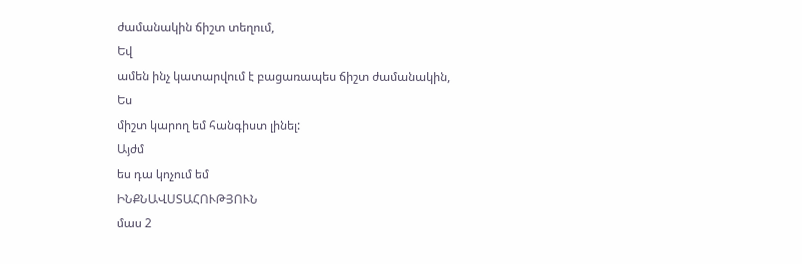ժամանակին ճիշտ տեղում,
Եվ
ամեն ինչ կատարվում է բացառապես ճիշտ ժամանակին,
Ես
միշտ կարող եմ հանգիստ լինել:
Այժմ
ես դա կոչում եմ
ԻՆՔՆԱՎՍՏԱՀՈՒԹՅՈՒՆ
մաս 2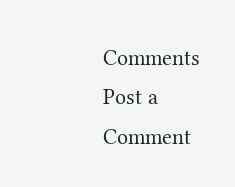Comments
Post a Comment